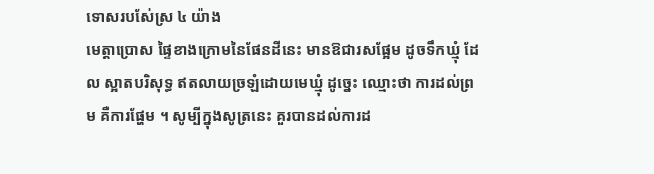ទោសរបស់ែស្រ ៤ យ៉ាង
មេត្តាប្រោស ផ្ទៃខាងក្រោមនៃផែនដីនេះ មានឱជារសផ្អែម ដូចទឹកឃ្មុំ ដែល ស្អាតបរិសុទ្ធ ឥតលាយច្រឡំដោយមេឃ្មុំ ដូច្នេះ ឈ្មោះថា ការដល់ព្រម គឺការផ្ហែម ។ សូម្បីក្នុងសូត្រនេះ គួរបានដល់ការដ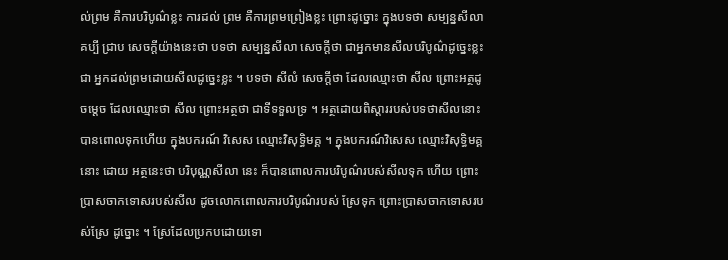ល់ព្រម គឺការបរិបូណ៌ខ្លះ ការដល់ ព្រម គឺការព្រមព្រៀងខ្លះ ព្រោះដូច្នោះ ក្នុងបទថា សម្បន្នសីលា គប្បី ជ្រាប សេចក្តីយ៉ាងនេះថា បទថា សម្បន្នសីលា សេចក្តីថា ជាអ្នកមានសីលបរិបូណ៌ដូច្នេះខ្លះ ជា អ្នកដល់ព្រមដោយសីលដូច្នេះខ្លះ ។ បទថា សីលំ សេចក្តីថា ដែលឈ្មោះថា សីល ព្រោះអត្ថដូចម្តេច ដែលឈ្មោះថា សីល ព្រោះអត្ថថា ជាទីទទួលទ្រ ។ អត្ថដោយពិស្តាររបស់បទថាសីលនោះ បានពោលទុកហើយ ក្នុងបករណ៍ វិសេស ឈ្មោះវិសុទ្ធិមគ្គ ។ ក្នុងបករណ៍វិសេស ឈ្មោះវិសុទ្ធិមគ្គនោះ ដោយ អត្ថនេះថា បរិបុណ្ណសីលា នេះ ក៏បានពោលការបរិបូណ៌របស់សីលទុក ហើយ ព្រោះប្រាសចាកទោសរបស់សីល ដូចលោកពោលការបរិបូណ៌របស់ ស្រែទុក ព្រោះប្រាសចាកទោសរបស់ស្រែ ដូច្នោះ ។ ស្រែដែលប្រកបដោយទោ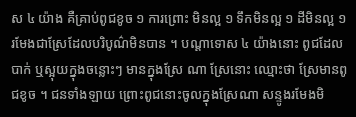ស ៤ យ៉ាង គឺគ្រាប់ពូជខូច ១ ការព្រោះ មិនល្អ ១ ទឹកមិនល្អ ១ ដីមិនល្អ ១ រមែងជាស្រែដែលបរិបូណ៌មិនបាន ។ បណ្តាទោស ៤ យ៉ាងនោះ ពូជដែលបាក់ ឬស្អុយក្នុងចន្លោះៗ មានក្នុងស្រែ ណា ស្រែនោះ ឈ្មោះថា ស្រែមានពូជខូច ។ ជនទាំងឡាយ ព្រោះពូជនោះចូលក្នុងស្រែណា សន្ទូងរមែងមិ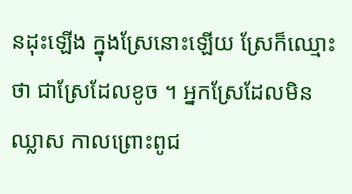នដុះឡើង ក្នុងស្រែនោះឡើយ ស្រែក៏ឈ្មោះថា ជាស្រែដែលខូច ។ អ្នកស្រែដែលមិន ឈ្លាស កាលព្រោះពូជ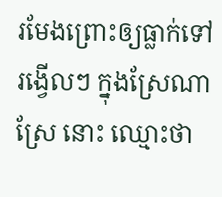រមែងព្រោះឲ្យធ្លាក់ទៅរង្វើលៗ ក្នុងស្រែណា ស្រែ នោះ ឈ្មោះថា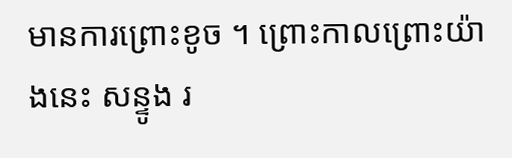មានការព្រោះខូច ។ ព្រោះកាលព្រោះយ៉ាងនេះ សន្ទូង រ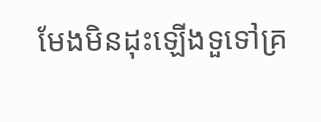មែងមិនដុះឡើងទួទៅគ្រ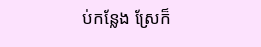ប់កន្លែង ស្រែក៏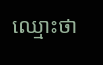ឈ្មោះថា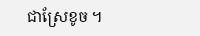ជាស្រែខូច ។